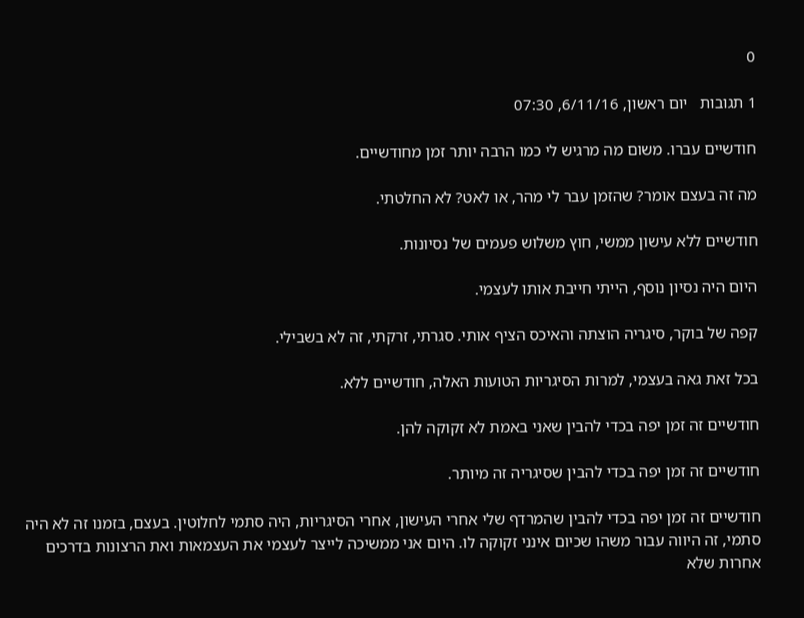0

1 תגובות   יום ראשון, 6/11/16, 07:30

חודשיים עברו. משום מה מרגיש לי כמו הרבה יותר זמן מחודשיים.

מה זה בעצם אומר? שהזמן עבר לי מהר, או לאט? לא החלטתי.

חודשיים ללא עישון ממשי, חוץ משלוש פעמים של נסיונות.

היום היה נסיון נוסף, הייתי חייבת אותו לעצמי.

קפה של בוקר, סיגריה הוצתה והאיכס הציף אותי. סגרתי, זרקתי, זה לא בשבילי.

בכל זאת גאה בעצמי, למרות הסיגריות הטועות האלה, חודשיים ללא.

חודשיים זה זמן יפה בכדי להבין שאני באמת לא זקוקה להן.

חודשיים זה זמן יפה בכדי להבין שסיגריה זה מיותר.

חודשיים זה זמן יפה בכדי להבין שהמרדף שלי אחרי העישון, אחרי הסיגריות, היה סתמי לחלוטין. בעצם, בזמנו זה לא היה סתמי, זה היווה עבור משהו שכיום אינני זקוקה לו. היום אני ממשיכה לייצר לעצמי את העצמאות ואת הרצונות בדרכים אחרות שלא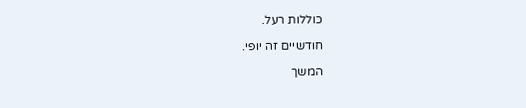כוללות רעל.

חודשיים זה יופי.

המשך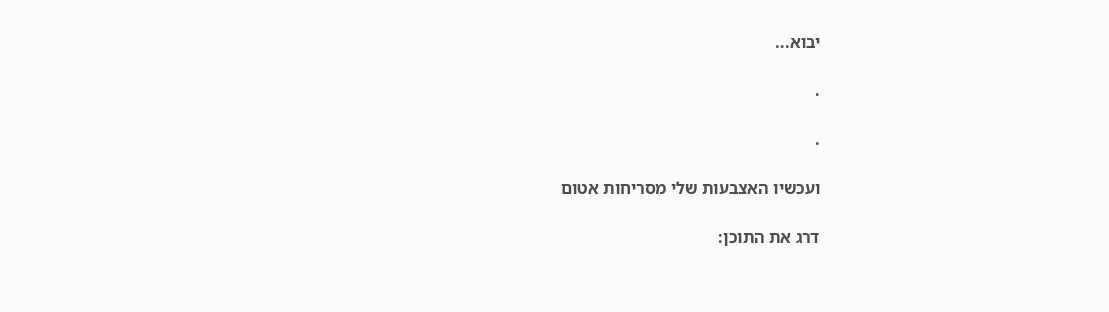יבוא...

.

.

ועכשיו האצבעות שלי מסריחות אטום

דרג את התוכן: